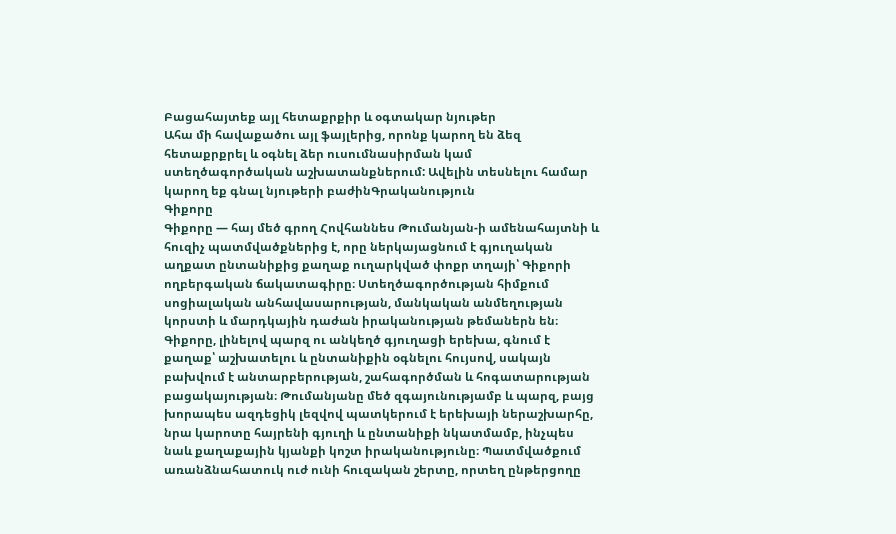Բացահայտեք այլ հետաքրքիր և օգտակար նյութեր
Ահա մի հավաքածու այլ ֆայլերից, որոնք կարող են ձեզ հետաքրքրել և օգնել ձեր ուսումնասիրման կամ ստեղծագործական աշխատանքներում: Ավելին տեսնելու համար կարող եք գնալ նյութերի բաժինԳրականություն
Գիքորը
Գիքորը — հայ մեծ գրող Հովհաննես Թումանյան-ի ամենահայտնի և հուզիչ պատմվածքներից է, որը ներկայացնում է գյուղական աղքատ ընտանիքից քաղաք ուղարկված փոքր տղայի՝ Գիքորի ողբերգական ճակատագիրը։ Ստեղծագործության հիմքում սոցիալական անհավասարության, մանկական անմեղության կորստի և մարդկային դաժան իրականության թեմաներն են։ Գիքորը, լինելով պարզ ու անկեղծ գյուղացի երեխա, գնում է քաղաք՝ աշխատելու և ընտանիքին օգնելու հույսով, սակայն բախվում է անտարբերության, շահագործման և հոգատարության բացակայության։ Թումանյանը մեծ զգայունությամբ և պարզ, բայց խորապես ազդեցիկ լեզվով պատկերում է երեխայի ներաշխարհը, նրա կարոտը հայրենի գյուղի և ընտանիքի նկատմամբ, ինչպես նաև քաղաքային կյանքի կոշտ իրականությունը։ Պատմվածքում առանձնահատուկ ուժ ունի հուզական շերտը, որտեղ ընթերցողը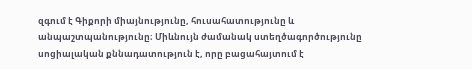զգում է Գիքորի միայնությունը, հուսահատությունը և անպաշտպանությունը։ Միևնույն ժամանակ ստեղծագործությունը սոցիալական քննադատություն է, որը բացահայտում է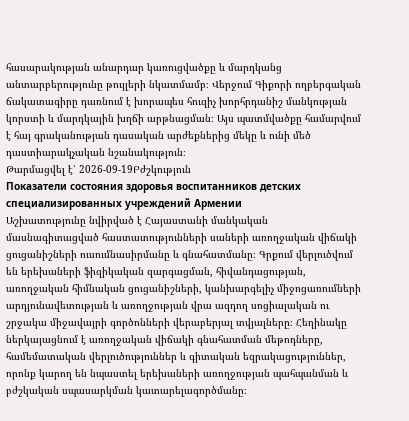հասարակության անարդար կառուցվածքը և մարդկանց անտարբերությունը թույլերի նկատմամբ։ Վերջում Գիքորի ողբերգական ճակատագիրը դառնում է խորապես հուզիչ խորհրդանիշ մանկության կորստի և մարդկային խղճի արթնացման։ Այս պատմվածքը համարվում է հայ գրականության դասական արժեքներից մեկը և ունի մեծ դաստիարակչական նշանակություն։
Թարմացվել է՝ 2026-09-19Բժշկություն
Показатели состояния здоровья воспитанников детских специализированных учреждений Армении
Աշխատությունը նվիրված է Հայաստանի մանկական մասնագիտացված հաստատությունների սաների առողջական վիճակի ցուցանիշների ուսումնասիրմանը և գնահատմանը։ Գրքում վերլուծվում են երեխաների ֆիզիկական զարգացման, հիվանդացության, առողջական հիմնական ցուցանիշների, կանխարգելիչ միջոցառումների արդյունավետության և առողջության վրա ազդող սոցիալական ու շրջակա միջավայրի գործոնների վերաբերյալ տվյալները։ Հեղինակը ներկայացնում է առողջական վիճակի գնահատման մեթոդները, համեմատական վերլուծություններ և գիտական եզրակացություններ, որոնք կարող են նպաստել երեխաների առողջության պահպանման և բժշկական սպասարկման կատարելագործմանը։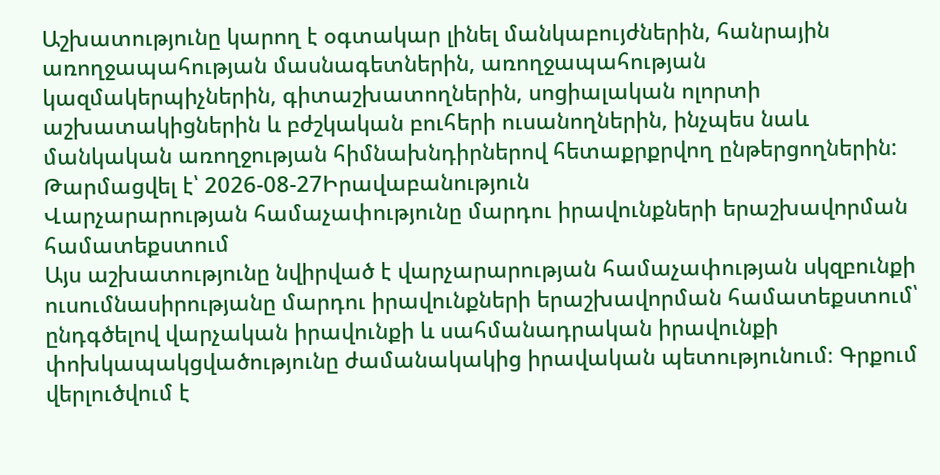Աշխատությունը կարող է օգտակար լինել մանկաբույժներին, հանրային առողջապահության մասնագետներին, առողջապահության կազմակերպիչներին, գիտաշխատողներին, սոցիալական ոլորտի աշխատակիցներին և բժշկական բուհերի ուսանողներին, ինչպես նաև մանկական առողջության հիմնախնդիրներով հետաքրքրվող ընթերցողներին:
Թարմացվել է՝ 2026-08-27Իրավաբանություն
Վարչարարության համաչափությունը մարդու իրավունքների երաշխավորման համատեքստում
Այս աշխատությունը նվիրված է վարչարարության համաչափության սկզբունքի ուսումնասիրությանը մարդու իրավունքների երաշխավորման համատեքստում՝ ընդգծելով վարչական իրավունքի և սահմանադրական իրավունքի փոխկապակցվածությունը ժամանակակից իրավական պետությունում։ Գրքում վերլուծվում է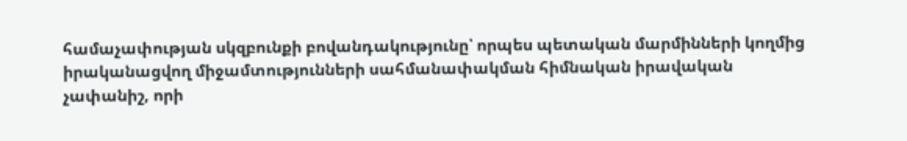համաչափության սկզբունքի բովանդակությունը՝ որպես պետական մարմինների կողմից իրականացվող միջամտությունների սահմանափակման հիմնական իրավական չափանիշ, որի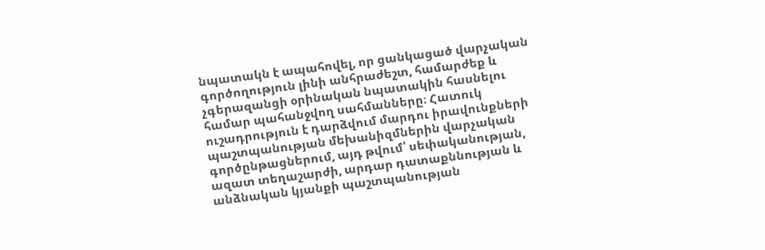նպատակն է ապահովել, որ ցանկացած վարչական գործողություն լինի անհրաժեշտ, համարժեք և չգերազանցի օրինական նպատակին հասնելու համար պահանջվող սահմանները։ Հատուկ ուշադրություն է դարձվում մարդու իրավունքների պաշտպանության մեխանիզմներին վարչական գործընթացներում, այդ թվում՝ սեփականության, ազատ տեղաշարժի, արդար դատաքննության և անձնական կյանքի պաշտպանության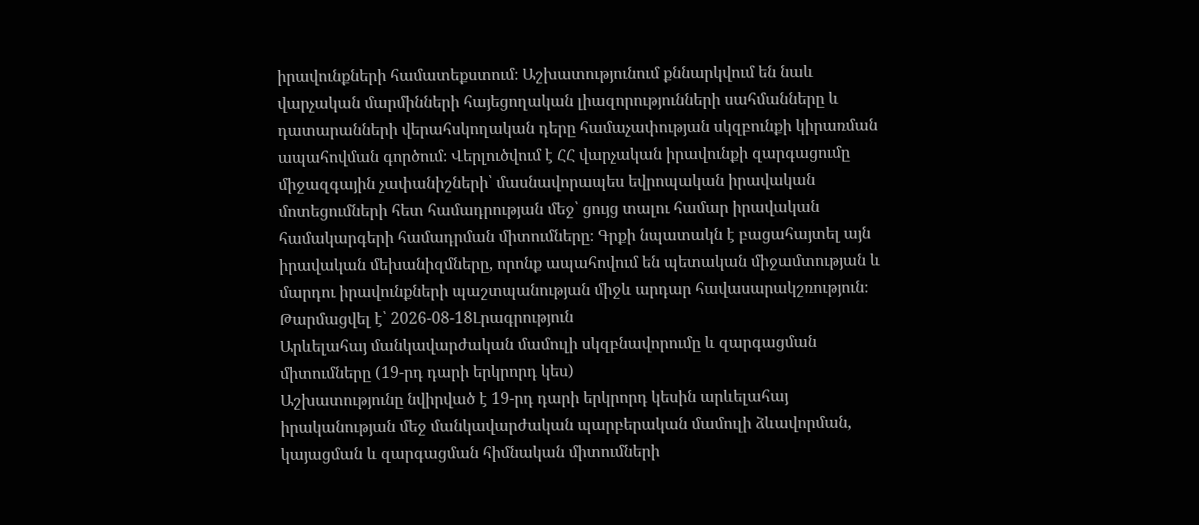իրավունքների համատեքստում։ Աշխատությունում քննարկվում են նաև վարչական մարմինների հայեցողական լիազորությունների սահմանները և դատարանների վերահսկողական դերը համաչափության սկզբունքի կիրառման ապահովման գործում։ Վերլուծվում է ՀՀ վարչական իրավունքի զարգացումը միջազգային չափանիշների՝ մասնավորապես եվրոպական իրավական մոտեցումների հետ համադրության մեջ՝ ցույց տալու համար իրավական համակարգերի համադրման միտումները։ Գրքի նպատակն է բացահայտել այն իրավական մեխանիզմները, որոնք ապահովում են պետական միջամտության և մարդու իրավունքների պաշտպանության միջև արդար հավասարակշռություն։
Թարմացվել է՝ 2026-08-18Լրագրություն
Արևելահայ մանկավարժական մամուլի սկզբնավորումը և զարգացման միտումները (19-րդ դարի երկրորդ կես)
Աշխատությունը նվիրված է 19-րդ դարի երկրորդ կեսին արևելահայ իրականության մեջ մանկավարժական պարբերական մամուլի ձևավորման, կայացման և զարգացման հիմնական միտումների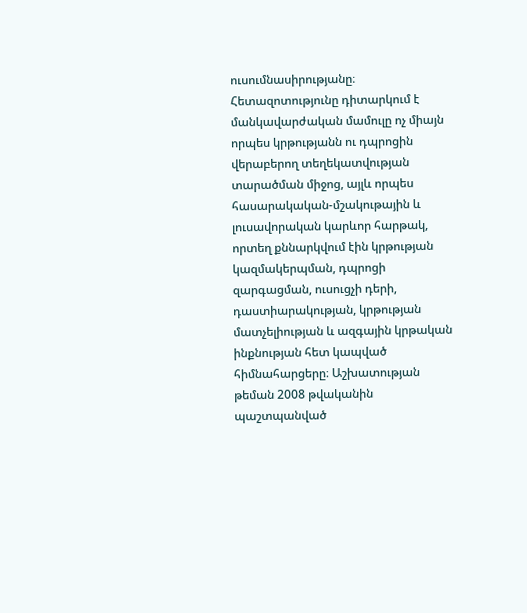ուսումնասիրությանը։ Հետազոտությունը դիտարկում է մանկավարժական մամուլը ոչ միայն որպես կրթությանն ու դպրոցին վերաբերող տեղեկատվության տարածման միջոց, այլև որպես հասարակական-մշակութային և լուսավորական կարևոր հարթակ, որտեղ քննարկվում էին կրթության կազմակերպման, դպրոցի զարգացման, ուսուցչի դերի, դաստիարակության, կրթության մատչելիության և ազգային կրթական ինքնության հետ կապված հիմնահարցերը։ Աշխատության թեման 2008 թվականին պաշտպանված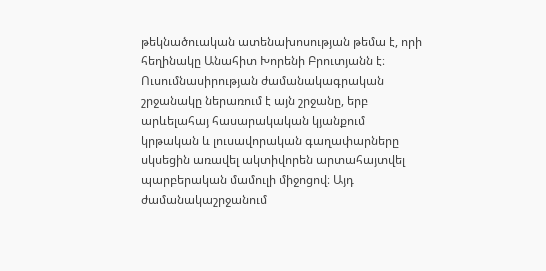թեկնածուական ատենախոսության թեմա է, որի հեղինակը Անահիտ Խորենի Բրուտյանն է։ Ուսումնասիրության ժամանակագրական շրջանակը ներառում է այն շրջանը, երբ արևելահայ հասարակական կյանքում կրթական և լուսավորական գաղափարները սկսեցին առավել ակտիվորեն արտահայտվել պարբերական մամուլի միջոցով։ Այդ ժամանակաշրջանում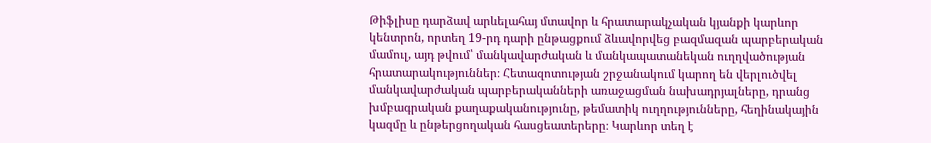Թիֆլիսը դարձավ արևելահայ մտավոր և հրատարակչական կյանքի կարևոր կենտրոն, որտեղ 19-րդ դարի ընթացքում ձևավորվեց բազմազան պարբերական մամուլ, այդ թվում՝ մանկավարժական և մանկապատանեկան ուղղվածության հրատարակություններ։ Հետազոտության շրջանակում կարող են վերլուծվել մանկավարժական պարբերականների առաջացման նախադրյալները, դրանց խմբագրական քաղաքականությունը, թեմատիկ ուղղությունները, հեղինակային կազմը և ընթերցողական հասցեատերերը։ Կարևոր տեղ է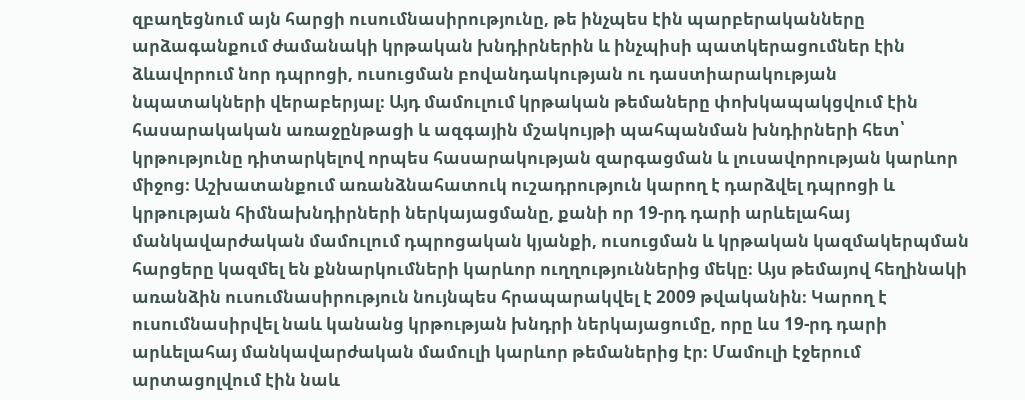զբաղեցնում այն հարցի ուսումնասիրությունը, թե ինչպես էին պարբերականները արձագանքում ժամանակի կրթական խնդիրներին և ինչպիսի պատկերացումներ էին ձևավորում նոր դպրոցի, ուսուցման բովանդակության ու դաստիարակության նպատակների վերաբերյալ։ Այդ մամուլում կրթական թեմաները փոխկապակցվում էին հասարակական առաջընթացի և ազգային մշակույթի պահպանման խնդիրների հետ՝ կրթությունը դիտարկելով որպես հասարակության զարգացման և լուսավորության կարևոր միջոց։ Աշխատանքում առանձնահատուկ ուշադրություն կարող է դարձվել դպրոցի և կրթության հիմնախնդիրների ներկայացմանը, քանի որ 19-րդ դարի արևելահայ մանկավարժական մամուլում դպրոցական կյանքի, ուսուցման և կրթական կազմակերպման հարցերը կազմել են քննարկումների կարևոր ուղղություններից մեկը։ Այս թեմայով հեղինակի առանձին ուսումնասիրություն նույնպես հրապարակվել է 2009 թվականին։ Կարող է ուսումնասիրվել նաև կանանց կրթության խնդրի ներկայացումը, որը ևս 19-րդ դարի արևելահայ մանկավարժական մամուլի կարևոր թեմաներից էր։ Մամուլի էջերում արտացոլվում էին նաև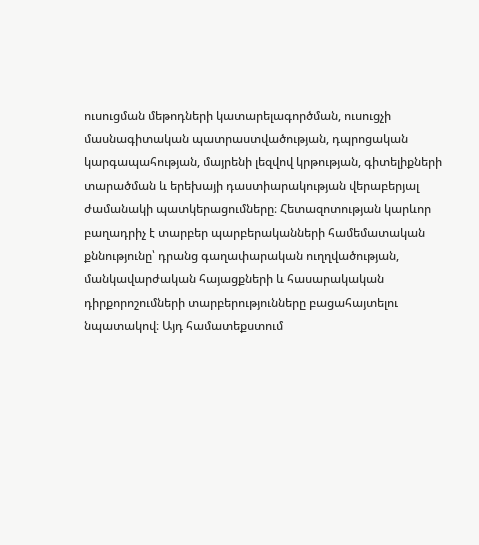ուսուցման մեթոդների կատարելագործման, ուսուցչի մասնագիտական պատրաստվածության, դպրոցական կարգապահության, մայրենի լեզվով կրթության, գիտելիքների տարածման և երեխայի դաստիարակության վերաբերյալ ժամանակի պատկերացումները։ Հետազոտության կարևոր բաղադրիչ է տարբեր պարբերականների համեմատական քննությունը՝ դրանց գաղափարական ուղղվածության, մանկավարժական հայացքների և հասարակական դիրքորոշումների տարբերությունները բացահայտելու նպատակով։ Այդ համատեքստում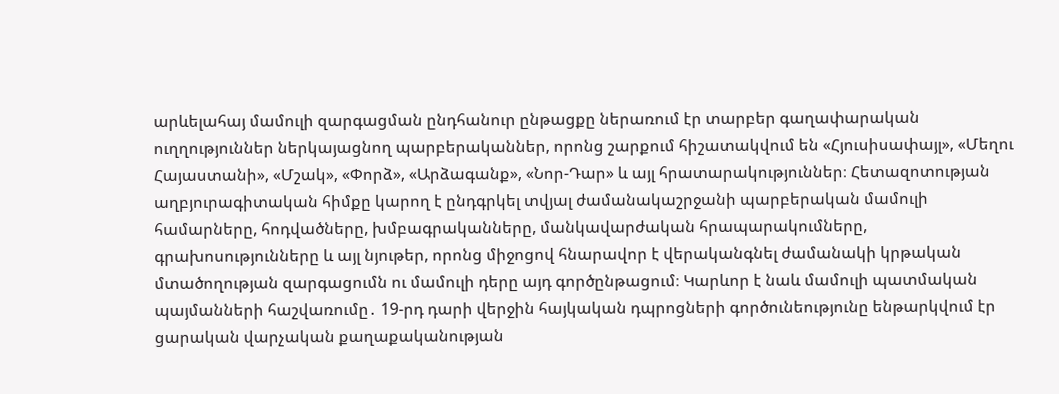արևելահայ մամուլի զարգացման ընդհանուր ընթացքը ներառում էր տարբեր գաղափարական ուղղություններ ներկայացնող պարբերականներ, որոնց շարքում հիշատակվում են «Հյուսիսափայլ», «Մեղու Հայաստանի», «Մշակ», «Փորձ», «Արձագանք», «Նոր-Դար» և այլ հրատարակություններ։ Հետազոտության աղբյուրագիտական հիմքը կարող է ընդգրկել տվյալ ժամանակաշրջանի պարբերական մամուլի համարները, հոդվածները, խմբագրականները, մանկավարժական հրապարակումները, գրախոսությունները և այլ նյութեր, որոնց միջոցով հնարավոր է վերականգնել ժամանակի կրթական մտածողության զարգացումն ու մամուլի դերը այդ գործընթացում։ Կարևոր է նաև մամուլի պատմական պայմանների հաշվառումը․ 19-րդ դարի վերջին հայկական դպրոցների գործունեությունը ենթարկվում էր ցարական վարչական քաղաքականության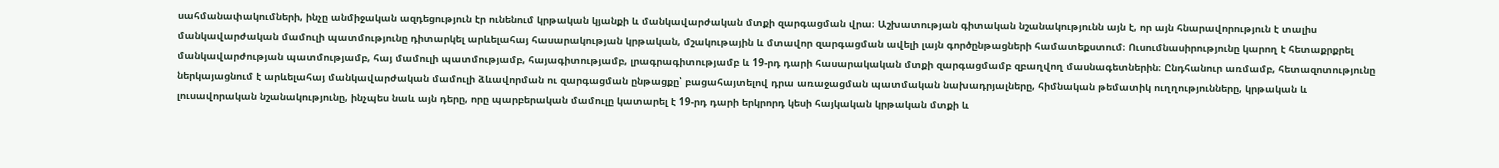սահմանափակումների, ինչը անմիջական ազդեցություն էր ունենում կրթական կյանքի և մանկավարժական մտքի զարգացման վրա։ Աշխատության գիտական նշանակությունն այն է, որ այն հնարավորություն է տալիս մանկավարժական մամուլի պատմությունը դիտարկել արևելահայ հասարակության կրթական, մշակութային և մտավոր զարգացման ավելի լայն գործընթացների համատեքստում։ Ուսումնասիրությունը կարող է հետաքրքրել մանկավարժության պատմությամբ, հայ մամուլի պատմությամբ, հայագիտությամբ, լրագրագիտությամբ և 19-րդ դարի հասարակական մտքի զարգացմամբ զբաղվող մասնագետներին։ Ընդհանուր առմամբ, հետազոտությունը ներկայացնում է արևելահայ մանկավարժական մամուլի ձևավորման ու զարգացման ընթացքը՝ բացահայտելով դրա առաջացման պատմական նախադրյալները, հիմնական թեմատիկ ուղղությունները, կրթական և լուսավորական նշանակությունը, ինչպես նաև այն դերը, որը պարբերական մամուլը կատարել է 19-րդ դարի երկրորդ կեսի հայկական կրթական մտքի և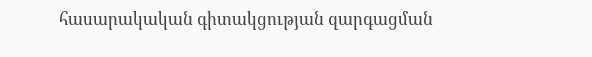հասարակական գիտակցության զարգացման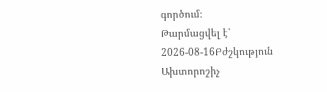գործում։
Թարմացվել է՝ 2026-08-16Բժշկություն
Ախտորոշիչ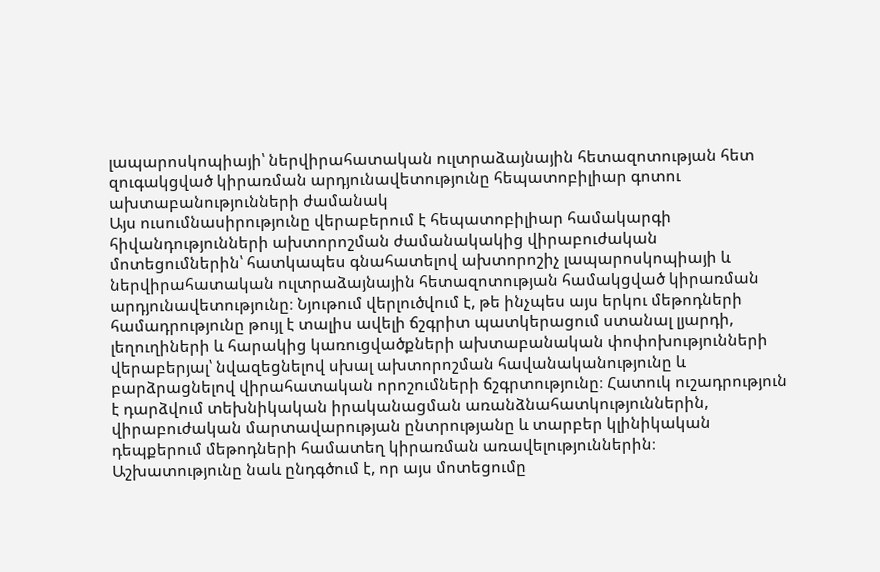լապարոսկոպիայի՝ ներվիրահատական ուլտրաձայնային հետազոտության հետ զուգակցված կիրառման արդյունավետությունը հեպատոբիլիար գոտու ախտաբանությունների ժամանակ
Այս ուսումնասիրությունը վերաբերում է հեպատոբիլիար համակարգի հիվանդությունների ախտորոշման ժամանակակից վիրաբուժական մոտեցումներին՝ հատկապես գնահատելով ախտորոշիչ լապարոսկոպիայի և ներվիրահատական ուլտրաձայնային հետազոտության համակցված կիրառման արդյունավետությունը։ Նյութում վերլուծվում է, թե ինչպես այս երկու մեթոդների համադրությունը թույլ է տալիս ավելի ճշգրիտ պատկերացում ստանալ լյարդի, լեղուղիների և հարակից կառուցվածքների ախտաբանական փոփոխությունների վերաբերյալ՝ նվազեցնելով սխալ ախտորոշման հավանականությունը և բարձրացնելով վիրահատական որոշումների ճշգրտությունը։ Հատուկ ուշադրություն է դարձվում տեխնիկական իրականացման առանձնահատկություններին, վիրաբուժական մարտավարության ընտրությանը և տարբեր կլինիկական դեպքերում մեթոդների համատեղ կիրառման առավելություններին։ Աշխատությունը նաև ընդգծում է, որ այս մոտեցումը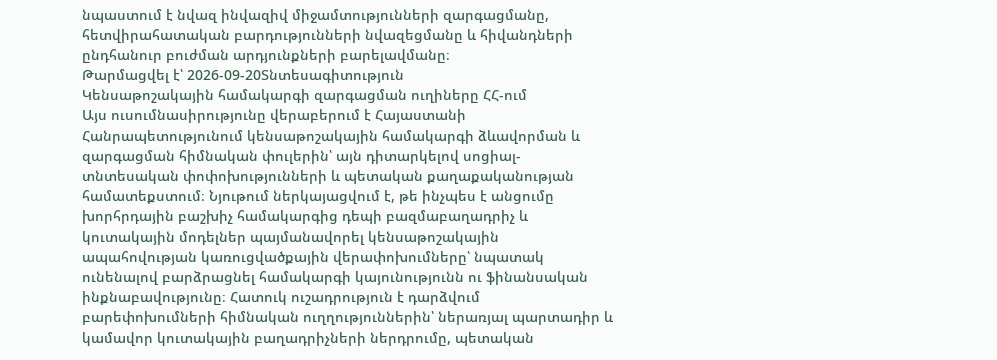նպաստում է նվազ ինվազիվ միջամտությունների զարգացմանը, հետվիրահատական բարդությունների նվազեցմանը և հիվանդների ընդհանուր բուժման արդյունքների բարելավմանը։
Թարմացվել է՝ 2026-09-20Տնտեսագիտություն
Կենսաթոշակային համակարգի զարգացման ուղիները ՀՀ-ում
Այս ուսումնասիրությունը վերաբերում է Հայաստանի Հանրապետությունում կենսաթոշակային համակարգի ձևավորման և զարգացման հիմնական փուլերին՝ այն դիտարկելով սոցիալ-տնտեսական փոփոխությունների և պետական քաղաքականության համատեքստում։ Նյութում ներկայացվում է, թե ինչպես է անցումը խորհրդային բաշխիչ համակարգից դեպի բազմաբաղադրիչ և կուտակային մոդելներ պայմանավորել կենսաթոշակային ապահովության կառուցվածքային վերափոխումները՝ նպատակ ունենալով բարձրացնել համակարգի կայունությունն ու ֆինանսական ինքնաբավությունը։ Հատուկ ուշադրություն է դարձվում բարեփոխումների հիմնական ուղղություններին՝ ներառյալ պարտադիր և կամավոր կուտակային բաղադրիչների ներդրումը, պետական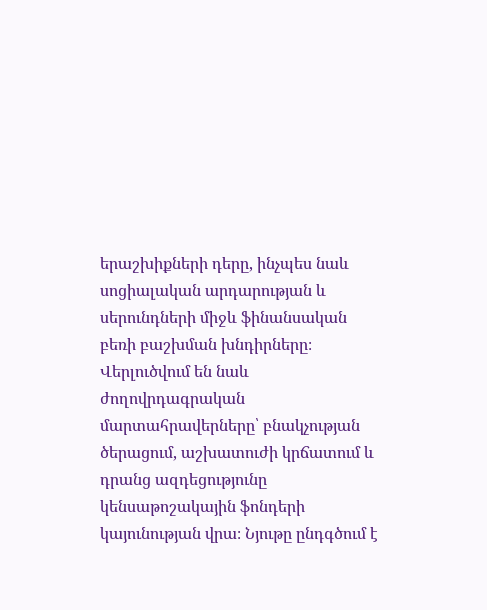երաշխիքների դերը, ինչպես նաև սոցիալական արդարության և սերունդների միջև ֆինանսական բեռի բաշխման խնդիրները։ Վերլուծվում են նաև ժողովրդագրական մարտահրավերները՝ բնակչության ծերացում, աշխատուժի կրճատում և դրանց ազդեցությունը կենսաթոշակային ֆոնդերի կայունության վրա։ Նյութը ընդգծում է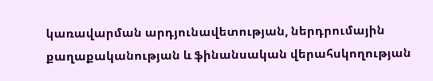կառավարման արդյունավետության, ներդրումային քաղաքականության և ֆինանսական վերահսկողության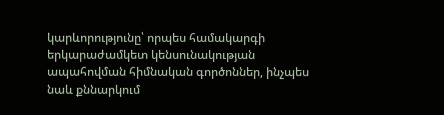կարևորությունը՝ որպես համակարգի երկարաժամկետ կենսունակության ապահովման հիմնական գործոններ, ինչպես նաև քննարկում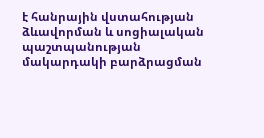է հանրային վստահության ձևավորման և սոցիալական պաշտպանության մակարդակի բարձրացման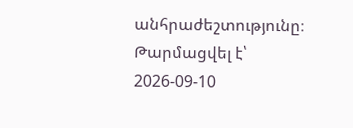անհրաժեշտությունը։
Թարմացվել է՝ 2026-09-10